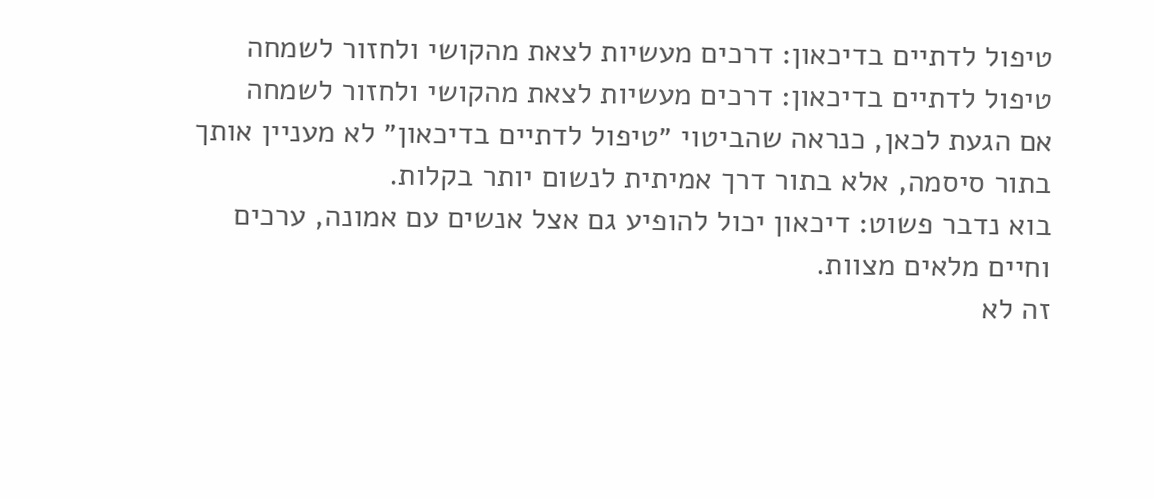טיפול לדתיים בדיכאון: דרכים מעשיות לצאת מהקושי ולחזור לשמחה
טיפול לדתיים בדיכאון: דרכים מעשיות לצאת מהקושי ולחזור לשמחה
אם הגעת לכאן, כנראה שהביטוי ״טיפול לדתיים בדיכאון״ לא מעניין אותך בתור סיסמה, אלא בתור דרך אמיתית לנשום יותר בקלות.
בוא נדבר פשוט: דיכאון יכול להופיע גם אצל אנשים עם אמונה, ערכים וחיים מלאים מצוות.
זה לא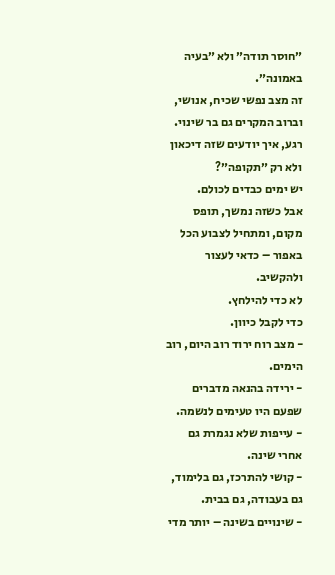״חוסר תודה״ ולא ״בעיה באמונה״.
זה מצב נפשי שכיח, אנושי, וברוב המקרים גם בר שינוי.
רגע, איך יודעים שזה דיכאון ולא רק ״תקופה״?
יש ימים כבדים לכולם.
אבל כשזה נמשך, תופס מקום, ומתחיל לצבוע הכל באפור – כדאי לעצור ולהקשיב.
לא כדי להילחץ.
כדי לקבל כיוון.
- מצב רוח ירוד רוב היום, רוב הימים.
- ירידה בהנאה מדברים שפעם היו טעימים לנשמה.
- עייפות שלא נגמרת גם אחרי שינה.
- קושי להתרכז, גם בלימוד, גם בעבודה, גם בבית.
- שינויים בשינה – יותר מדי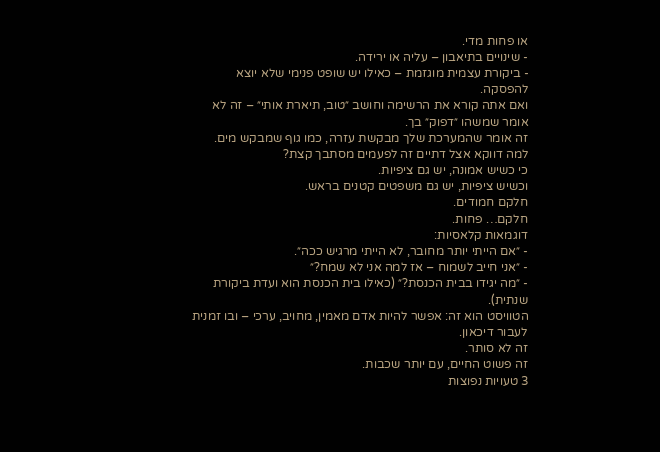או פחות מדי.
- שינויים בתיאבון – עליה או ירידה.
- ביקורת עצמית מוגזמת – כאילו יש שופט פנימי שלא יוצא להפסקה.
ואם אתה קורא את הרשימה וחושב ״טוב, תיארת אותי״ – זה לא אומר שמשהו ״דפוק״ בך.
זה אומר שהמערכת שלך מבקשת עזרה, כמו גוף שמבקש מים.
למה דווקא אצל דתיים זה לפעמים מסתבך קצת?
כי כשיש אמונה, יש גם ציפיות.
וכשיש ציפיות, יש גם משפטים קטנים בראש.
חלקם חמודים.
חלקם… פחות.
דוגמאות קלאסיות:
- ״אם הייתי יותר מחובר, לא הייתי מרגיש ככה״.
- ״אני חייב לשמוח – אז למה אני לא שמח?״
- ״מה יגידו בבית הכנסת?״ (כאילו בית הכנסת הוא ועדת ביקורת שנתית).
הטוויסט הוא זה: אפשר להיות אדם מאמין, מחויב, ערכי – ובו זמנית לעבור דיכאון.
זה לא סותר.
זה פשוט החיים, עם יותר שכבות.
3 טעויות נפוצות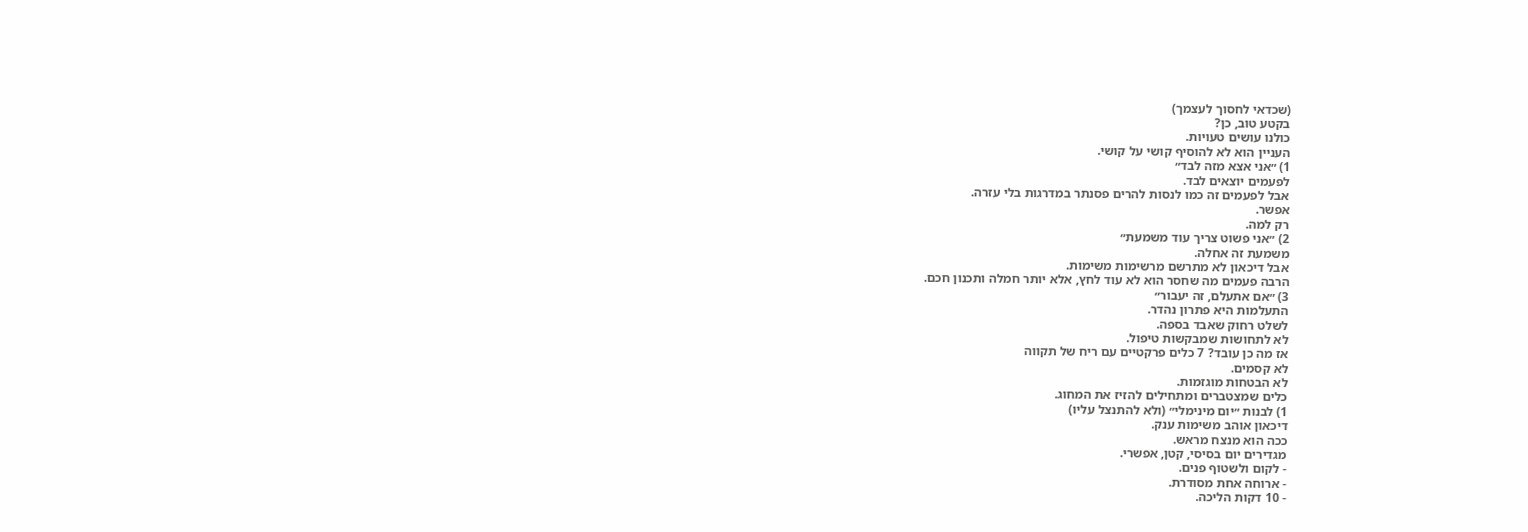(שכדאי לחסוך לעצמך)
בקטע טוב, כן?
כולנו עושים טעויות.
העניין הוא לא להוסיף קושי על קושי.
1) ״אני אצא מזה לבד״
לפעמים יוצאים לבד.
אבל לפעמים זה כמו לנסות להרים פסנתר במדרגות בלי עזרה.
אפשר.
רק למה.
2) ״אני פשוט צריך עוד משמעת״
משמעת זה אחלה.
אבל דיכאון לא מתרשם מרשימות משימות.
הרבה פעמים מה שחסר הוא לא עוד לחץ, אלא יותר חמלה ותכנון חכם.
3) ״אם אתעלם, זה יעבור״
התעלמות היא פתרון נהדר.
לשלט רחוק שאבד בספה.
לא לתחושות שמבקשות טיפול.
אז מה כן עובד? 7 כלים פרקטיים עם ריח של תקווה
לא קסמים.
לא הבטחות מוגזמות.
כלים שמצטברים ומתחילים להזיז את המחוג.
1) לבנות ״יום מינימלי״ (ולא להתנצל עליו)
דיכאון אוהב משימות ענק.
ככה הוא מנצח מראש.
מגדירים יום בסיסי, קטן, אפשרי.
- לקום ולשטוף פנים.
- ארוחה אחת מסודרת.
- 10 דקות הליכה.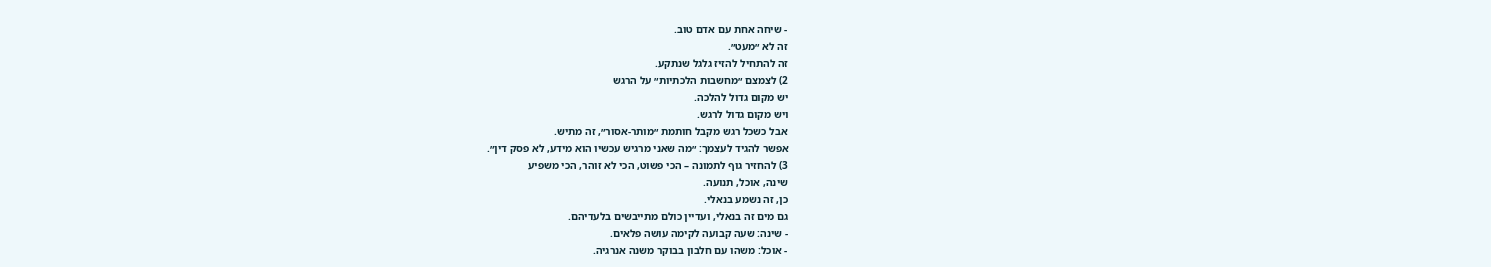- שיחה אחת עם אדם טוב.
זה לא ״מעט״.
זה להתחיל להזיז גלגל שנתקע.
2) לצמצם ״מחשבות הלכתיות״ על הרגש
יש מקום גדול להלכה.
ויש מקום גדול לרגש.
אבל כשכל רגש מקבל חותמת ״מותר-אסור״, זה מתיש.
אפשר להגיד לעצמך: ״מה שאני מרגיש עכשיו הוא מידע, לא פסק דין״.
3) להחזיר גוף לתמונה – הכי פשוט, הכי לא זוהר, הכי משפיע
שינה, אוכל, תנועה.
כן, זה נשמע בנאלי.
גם מים זה בנאלי, ועדיין כולם מתייבשים בלעדיהם.
- שינה: שעה קבועה לקימה עושה פלאים.
- אוכל: משהו עם חלבון בבוקר משנה אנרגיה.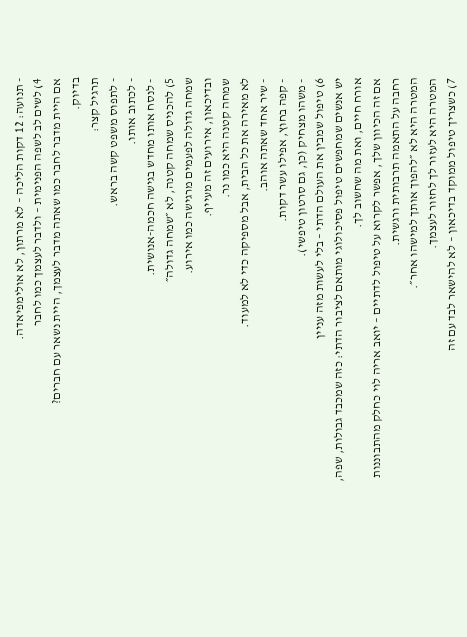- תנועה: 12 דקות הליכה – לא מרתון, לא אולימפיאדה.
4) לשים לב לשפה הפנימית – ולדבר לעצמך כמו לחבר
אם היית מדבר לחבר כמו שאתה מדבר לעצמך, היית נשאר עם חברים?
בדיוק.
תרגיל קצר:
- לתפוס משפט קשה בראש.
- לכתוב אותו.
- לנסח אותו מחדש בגישה חכמה-אנושית.
5) להכניס שמחה קטנה, לא ״שמחה גדולה״
שמחה גדולה לפעמים מרגישה כמו אירוע.
ובדיכאון, אירועים זה מעייף.
שמחה קטנה היא כמו נר.
לא מאירה את כל הבית, אבל מספיקה כדי לא למעוד.
- שיר אחד שאתה אוהב.
- קפה בחוץ, אפילו עשר דקות.
- משהו מצחיק (כן, גם סרטון טיפשי).
6) טיפול שמבין את העולם הדתי – בלי לעשות מזה עניין
יש אנשים שמחפשים טיפול פסיכולוגי מותאם לציבור הדתי: כזה שמכבד גבולות, שפה, אורח חיים, ואת מה שחשוב לך.
אם זה הכיוון שלך, אפשר לקרוא על טיפול לדתיים – יואב אריה לוי כחלק מהתבוננות רחבה על התאמה תרבותית ורגשית.
המטרה היא לא ״להפוך אותך למישהו אחר״.
המטרה היא לעזור לך לחזור לעצמך.
7) כשצריך טיפול ממוקד בדיכאון – לא להישאר לבד עם זה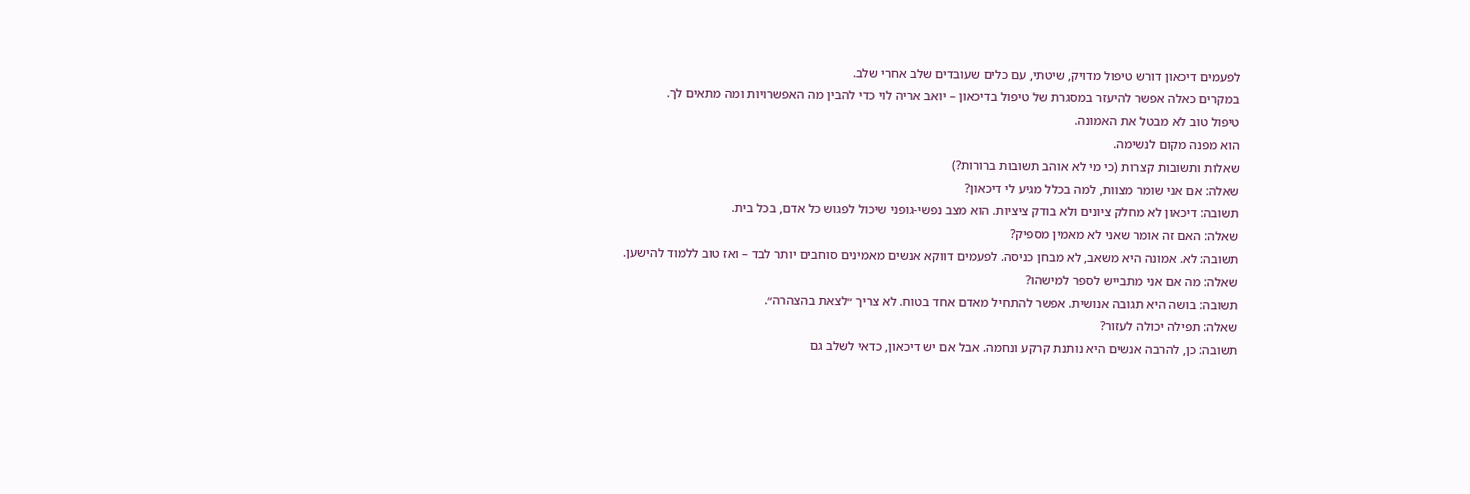לפעמים דיכאון דורש טיפול מדויק, שיטתי, עם כלים שעובדים שלב אחרי שלב.
במקרים כאלה אפשר להיעזר במסגרת של טיפול בדיכאון – יואב אריה לוי כדי להבין מה האפשרויות ומה מתאים לך.
טיפול טוב לא מבטל את האמונה.
הוא מפנה מקום לנשימה.
שאלות ותשובות קצרות (כי מי לא אוהב תשובות ברורות?)
שאלה: אם אני שומר מצוות, למה בכלל מגיע לי דיכאון?
תשובה: דיכאון לא מחלק ציונים ולא בודק ציציות. הוא מצב נפשי-גופני שיכול לפגוש כל אדם, בכל בית.
שאלה: האם זה אומר שאני לא מאמין מספיק?
תשובה: לא. אמונה היא משאב, לא מבחן כניסה. לפעמים דווקא אנשים מאמינים סוחבים יותר לבד – ואז טוב ללמוד להישען.
שאלה: מה אם אני מתבייש לספר למישהו?
תשובה: בושה היא תגובה אנושית. אפשר להתחיל מאדם אחד בטוח. לא צריך ״לצאת בהצהרה״.
שאלה: תפילה יכולה לעזור?
תשובה: כן, להרבה אנשים היא נותנת קרקע ונחמה. אבל אם יש דיכאון, כדאי לשלב גם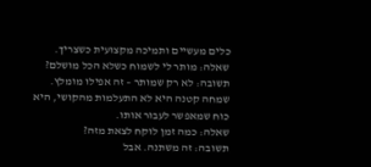כלים מעשיים ותמיכה מקצועית כשצריך.
שאלה: מותר לי לשמוח כשלא הכל מושלם?
תשובה: לא רק שמותר – זה אפילו מומלץ. שמחה קטנה היא לא התעלמות מהקושי, היא כוח שמאפשר לעבור אותו.
שאלה: כמה זמן לוקח לצאת מזה?
תשובה: זה משתנה. אבל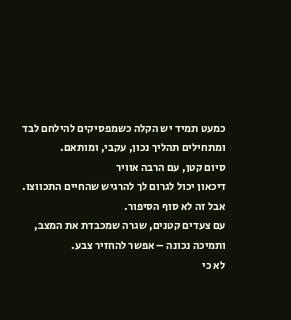כמעט תמיד יש הקלה כשמפסיקים להילחם לבד ומתחילים תהליך נכון, עקבי, ומותאם.
סיום קטן, עם הרבה אוויר
דיכאון יכול לגרום לך להרגיש שהחיים התכווצו.
אבל זה לא סוף הסיפור.
עם צעדים קטנים, שגרה שמכבדת את המצב, ותמיכה נכונה – אפשר להחזיר צבע.
לא כי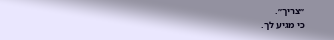״צריך״.
כי מגיע לך.